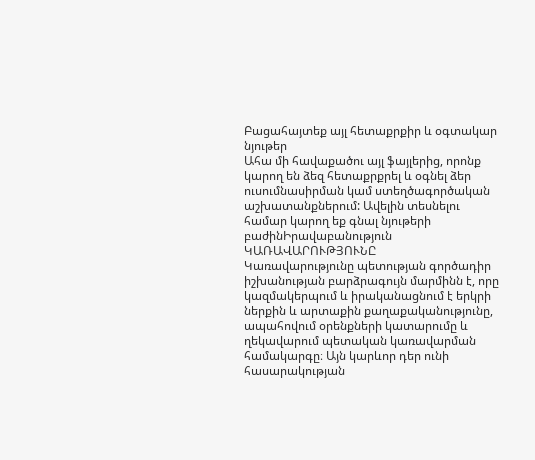Բացահայտեք այլ հետաքրքիր և օգտակար նյութեր
Ահա մի հավաքածու այլ ֆայլերից, որոնք կարող են ձեզ հետաքրքրել և օգնել ձեր ուսումնասիրման կամ ստեղծագործական աշխատանքներում: Ավելին տեսնելու համար կարող եք գնալ նյութերի բաժինԻրավաբանություն
ԿԱՌԱՎԱՐՈՒԹՅՈՒՆԸ
Կառավարությունը պետության գործադիր իշխանության բարձրագույն մարմինն է, որը կազմակերպում և իրականացնում է երկրի ներքին և արտաքին քաղաքականությունը, ապահովում օրենքների կատարումը և ղեկավարում պետական կառավարման համակարգը։ Այն կարևոր դեր ունի հասարակության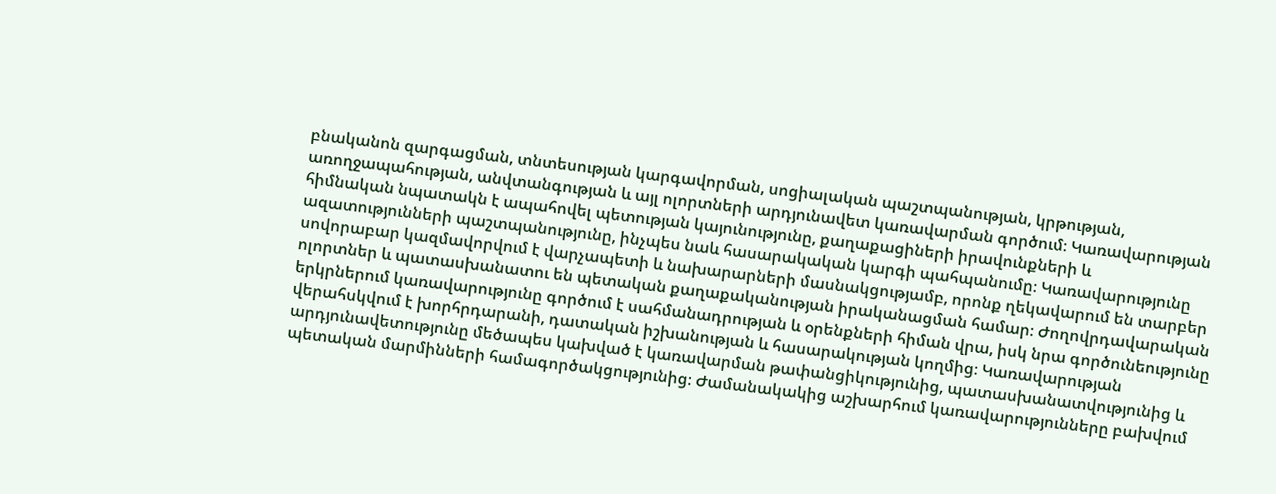բնականոն զարգացման, տնտեսության կարգավորման, սոցիալական պաշտպանության, կրթության, առողջապահության, անվտանգության և այլ ոլորտների արդյունավետ կառավարման գործում։ Կառավարության հիմնական նպատակն է ապահովել պետության կայունությունը, քաղաքացիների իրավունքների և ազատությունների պաշտպանությունը, ինչպես նաև հասարակական կարգի պահպանումը։ Կառավարությունը սովորաբար կազմավորվում է վարչապետի և նախարարների մասնակցությամբ, որոնք ղեկավարում են տարբեր ոլորտներ և պատասխանատու են պետական քաղաքականության իրականացման համար։ Ժողովրդավարական երկրներում կառավարությունը գործում է սահմանադրության և օրենքների հիման վրա, իսկ նրա գործունեությունը վերահսկվում է խորհրդարանի, դատական իշխանության և հասարակության կողմից։ Կառավարության արդյունավետությունը մեծապես կախված է կառավարման թափանցիկությունից, պատասխանատվությունից և պետական մարմինների համագործակցությունից։ Ժամանակակից աշխարհում կառավարությունները բախվում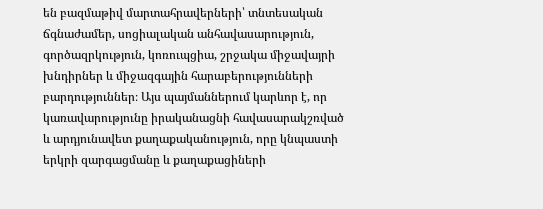են բազմաթիվ մարտահրավերների՝ տնտեսական ճգնաժամեր, սոցիալական անհավասարություն, գործազրկություն, կոռուպցիա, շրջակա միջավայրի խնդիրներ և միջազգային հարաբերությունների բարդություններ։ Այս պայմաններում կարևոր է, որ կառավարությունը իրականացնի հավասարակշռված և արդյունավետ քաղաքականություն, որը կնպաստի երկրի զարգացմանը և քաղաքացիների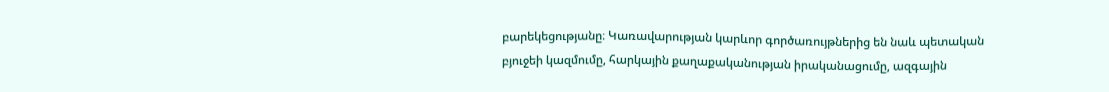բարեկեցությանը։ Կառավարության կարևոր գործառույթներից են նաև պետական բյուջեի կազմումը, հարկային քաղաքականության իրականացումը, ազգային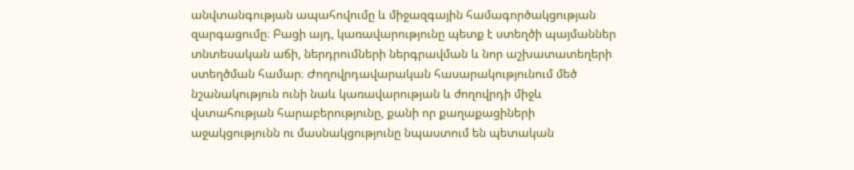անվտանգության ապահովումը և միջազգային համագործակցության զարգացումը։ Բացի այդ, կառավարությունը պետք է ստեղծի պայմաններ տնտեսական աճի, ներդրումների ներգրավման և նոր աշխատատեղերի ստեղծման համար։ Ժողովրդավարական հասարակությունում մեծ նշանակություն ունի նաև կառավարության և ժողովրդի միջև վստահության հարաբերությունը, քանի որ քաղաքացիների աջակցությունն ու մասնակցությունը նպաստում են պետական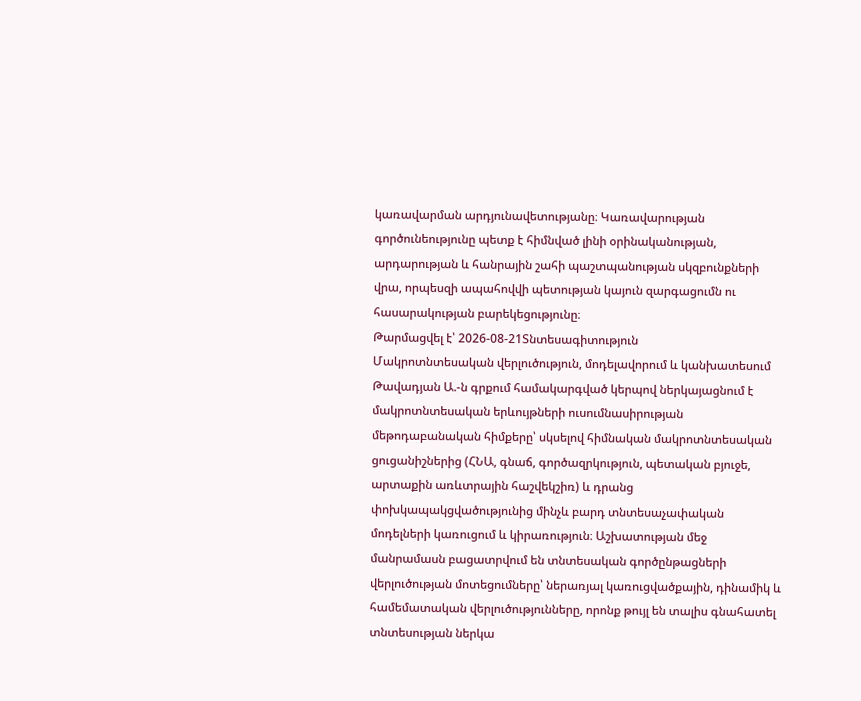կառավարման արդյունավետությանը։ Կառավարության գործունեությունը պետք է հիմնված լինի օրինականության, արդարության և հանրային շահի պաշտպանության սկզբունքների վրա, որպեսզի ապահովվի պետության կայուն զարգացումն ու հասարակության բարեկեցությունը։
Թարմացվել է՝ 2026-08-21Տնտեսագիտություն
Մակրոտնտեսական վերլուծություն, մոդելավորում և կանխատեսում
Թավադյան Ա.-ն գրքում համակարգված կերպով ներկայացնում է մակրոտնտեսական երևույթների ուսումնասիրության մեթոդաբանական հիմքերը՝ սկսելով հիմնական մակրոտնտեսական ցուցանիշներից (ՀՆԱ, գնաճ, գործազրկություն, պետական բյուջե, արտաքին առևտրային հաշվեկշիռ) և դրանց փոխկապակցվածությունից մինչև բարդ տնտեսաչափական մոդելների կառուցում և կիրառություն։ Աշխատության մեջ մանրամասն բացատրվում են տնտեսական գործընթացների վերլուծության մոտեցումները՝ ներառյալ կառուցվածքային, դինամիկ և համեմատական վերլուծությունները, որոնք թույլ են տալիս գնահատել տնտեսության ներկա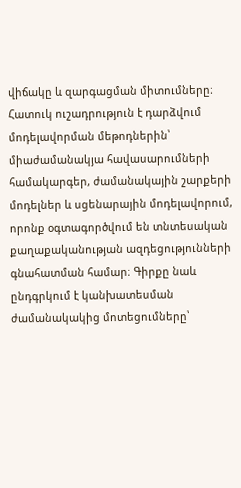վիճակը և զարգացման միտումները։ Հատուկ ուշադրություն է դարձվում մոդելավորման մեթոդներին՝ միաժամանակյա հավասարումների համակարգեր, ժամանակային շարքերի մոդելներ և սցենարային մոդելավորում, որոնք օգտագործվում են տնտեսական քաղաքականության ազդեցությունների գնահատման համար։ Գիրքը նաև ընդգրկում է կանխատեսման ժամանակակից մոտեցումները՝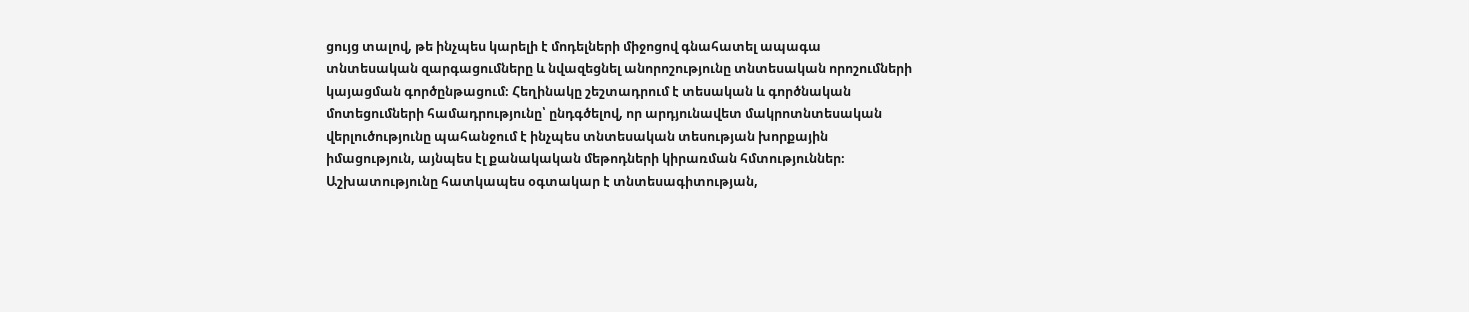ցույց տալով, թե ինչպես կարելի է մոդելների միջոցով գնահատել ապագա տնտեսական զարգացումները և նվազեցնել անորոշությունը տնտեսական որոշումների կայացման գործընթացում։ Հեղինակը շեշտադրում է տեսական և գործնական մոտեցումների համադրությունը՝ ընդգծելով, որ արդյունավետ մակրոտնտեսական վերլուծությունը պահանջում է ինչպես տնտեսական տեսության խորքային իմացություն, այնպես էլ քանակական մեթոդների կիրառման հմտություններ։ Աշխատությունը հատկապես օգտակար է տնտեսագիտության,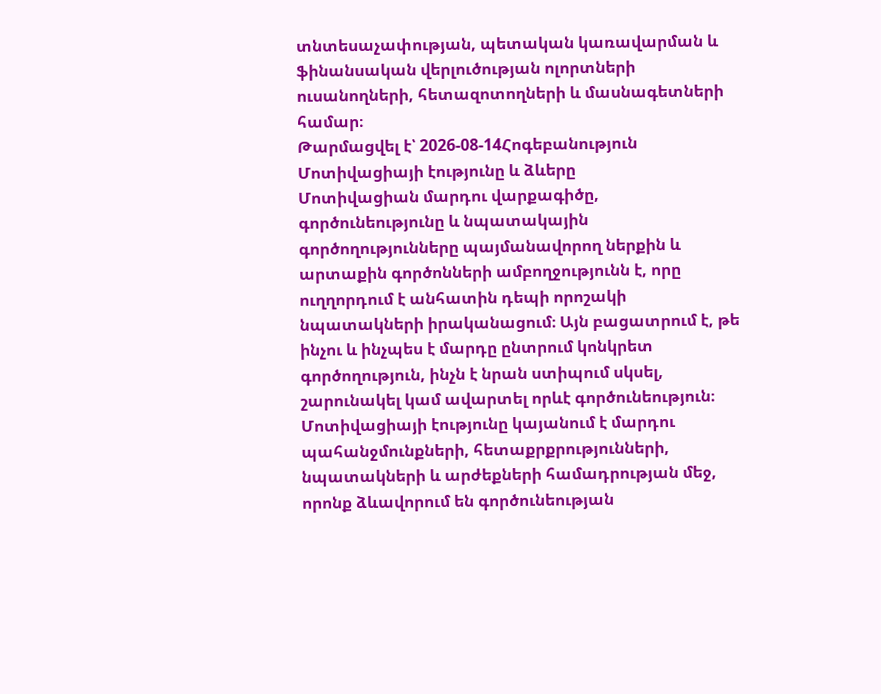տնտեսաչափության, պետական կառավարման և ֆինանսական վերլուծության ոլորտների ուսանողների, հետազոտողների և մասնագետների համար։
Թարմացվել է՝ 2026-08-14Հոգեբանություն
Մոտիվացիայի էությունը և ձևերը
Մոտիվացիան մարդու վարքագիծը, գործունեությունը և նպատակային գործողությունները պայմանավորող ներքին և արտաքին գործոնների ամբողջությունն է, որը ուղղորդում է անհատին դեպի որոշակի նպատակների իրականացում։ Այն բացատրում է, թե ինչու և ինչպես է մարդը ընտրում կոնկրետ գործողություն, ինչն է նրան ստիպում սկսել, շարունակել կամ ավարտել որևէ գործունեություն։ Մոտիվացիայի էությունը կայանում է մարդու պահանջմունքների, հետաքրքրությունների, նպատակների և արժեքների համադրության մեջ, որոնք ձևավորում են գործունեության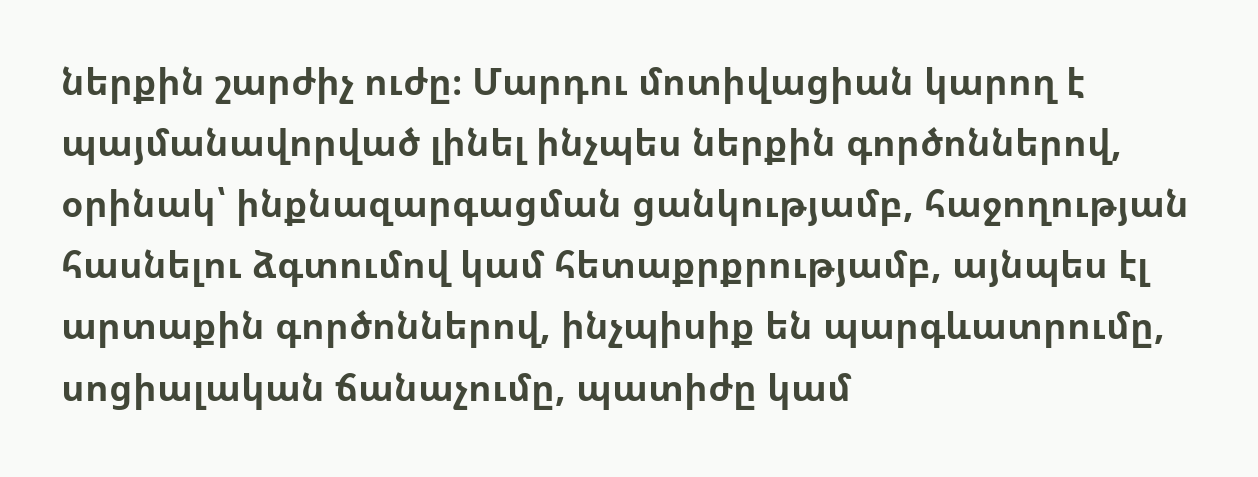ներքին շարժիչ ուժը։ Մարդու մոտիվացիան կարող է պայմանավորված լինել ինչպես ներքին գործոններով, օրինակ՝ ինքնազարգացման ցանկությամբ, հաջողության հասնելու ձգտումով կամ հետաքրքրությամբ, այնպես էլ արտաքին գործոններով, ինչպիսիք են պարգևատրումը, սոցիալական ճանաչումը, պատիժը կամ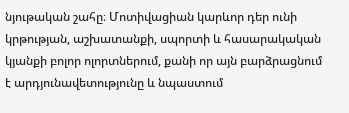նյութական շահը։ Մոտիվացիան կարևոր դեր ունի կրթության, աշխատանքի, սպորտի և հասարակական կյանքի բոլոր ոլորտներում, քանի որ այն բարձրացնում է արդյունավետությունը և նպաստում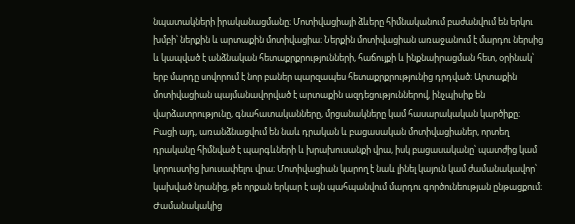նպատակների իրականացմանը։ Մոտիվացիայի ձևերը հիմնականում բաժանվում են երկու խմբի՝ ներքին և արտաքին մոտիվացիա։ Ներքին մոտիվացիան առաջանում է մարդու ներսից և կապված է անձնական հետաքրքրությունների, հաճույքի և ինքնաիրացման հետ, օրինակ՝ երբ մարդը սովորում է նոր բաներ պարզապես հետաքրքրությունից դրդված։ Արտաքին մոտիվացիան պայմանավորված է արտաքին ազդեցություններով, ինչպիսիք են վարձատրությունը, գնահատականները, մրցանակները կամ հասարակական կարծիքը։ Բացի այդ, առանձնացվում են նաև դրական և բացասական մոտիվացիաներ, որտեղ դրականը հիմնված է պարգևների և խրախուսանքի վրա, իսկ բացասականը՝ պատժից կամ կորուստից խուսափելու վրա։ Մոտիվացիան կարող է նաև լինել կայուն կամ ժամանակավոր՝ կախված նրանից, թե որքան երկար է այն պահպանվում մարդու գործունեության ընթացքում։ Ժամանակակից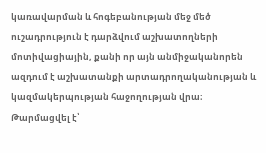կառավարման և հոգեբանության մեջ մեծ ուշադրություն է դարձվում աշխատողների մոտիվացիային, քանի որ այն անմիջականորեն ազդում է աշխատանքի արտադրողականության և կազմակերպության հաջողության վրա։
Թարմացվել է՝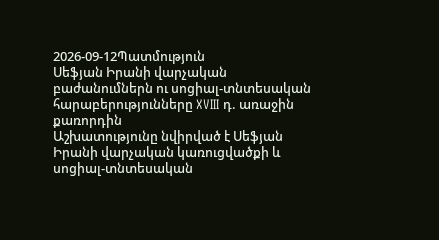2026-09-12Պատմություն
Սեֆյան Իրանի վարչական բաժանումներն ու սոցիալ-տնտեսական հարաբերությունները XVIII դ. առաջին քառորդին
Աշխատությունը նվիրված է Սեֆյան Իրանի վարչական կառուցվածքի և սոցիալ-տնտեսական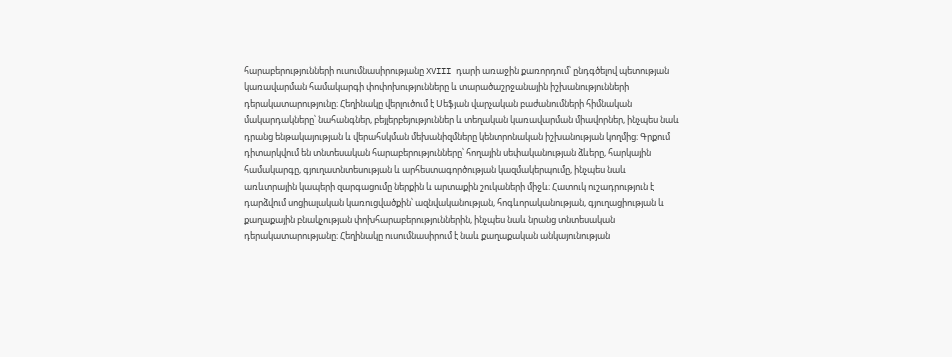հարաբերությունների ուսումնասիրությանը XVIII դարի առաջին քառորդում՝ ընդգծելով պետության կառավարման համակարգի փոփոխությունները և տարածաշրջանային իշխանությունների դերակատարությունը։ Հեղինակը վերլուծում է Սեֆյան վարչական բաժանումների հիմնական մակարդակները՝ նահանգներ, բեյլերբեյություններ և տեղական կառավարման միավորներ, ինչպես նաև դրանց ենթակայության և վերահսկման մեխանիզմները կենտրոնական իշխանության կողմից։ Գրքում դիտարկվում են տնտեսական հարաբերությունները՝ հողային սեփականության ձևերը, հարկային համակարգը, գյուղատնտեսության և արհեստագործության կազմակերպումը, ինչպես նաև առևտրային կապերի զարգացումը ներքին և արտաքին շուկաների միջև։ Հատուկ ուշադրություն է դարձվում սոցիալական կառուցվածքին՝ ազնվականության, հոգևորականության, գյուղացիության և քաղաքային բնակչության փոխհարաբերություններին, ինչպես նաև նրանց տնտեսական դերակատարությանը։ Հեղինակը ուսումնասիրում է նաև քաղաքական անկայունության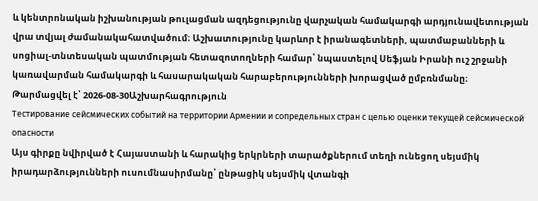և կենտրոնական իշխանության թուլացման ազդեցությունը վարչական համակարգի արդյունավետության վրա տվյալ ժամանակահատվածում։ Աշխատությունը կարևոր է իրանագետների, պատմաբանների և սոցիալ-տնտեսական պատմության հետազոտողների համար՝ նպաստելով Սեֆյան Իրանի ուշ շրջանի կառավարման համակարգի և հասարակական հարաբերությունների խորացված ըմբռնմանը։
Թարմացվել է՝ 2026-08-30Աշխարհագրություն
Тестирование сейсмических событий на территории Армении и сопредельных стран с целью оценки текущей сейсмической опасности
Այս գիրքը նվիրված է Հայաստանի և հարակից երկրների տարածքներում տեղի ունեցող սեյսմիկ իրադարձությունների ուսումնասիրմանը՝ ընթացիկ սեյսմիկ վտանգի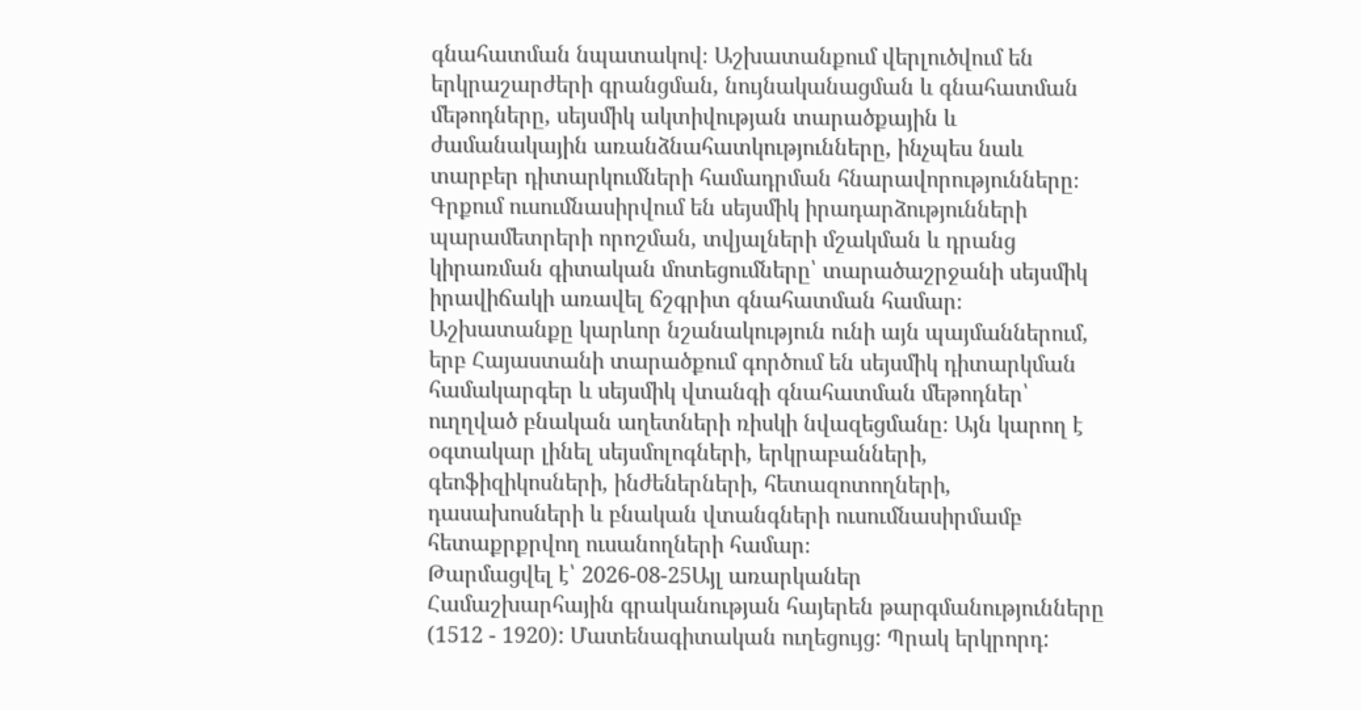գնահատման նպատակով։ Աշխատանքում վերլուծվում են երկրաշարժերի գրանցման, նույնականացման և գնահատման մեթոդները, սեյսմիկ ակտիվության տարածքային և ժամանակային առանձնահատկությունները, ինչպես նաև տարբեր դիտարկումների համադրման հնարավորությունները։ Գրքում ուսումնասիրվում են սեյսմիկ իրադարձությունների պարամետրերի որոշման, տվյալների մշակման և դրանց կիրառման գիտական մոտեցումները՝ տարածաշրջանի սեյսմիկ իրավիճակի առավել ճշգրիտ գնահատման համար։ Աշխատանքը կարևոր նշանակություն ունի այն պայմաններում, երբ Հայաստանի տարածքում գործում են սեյսմիկ դիտարկման համակարգեր և սեյսմիկ վտանգի գնահատման մեթոդներ՝ ուղղված բնական աղետների ռիսկի նվազեցմանը։ Այն կարող է օգտակար լինել սեյսմոլոգների, երկրաբանների, գեոֆիզիկոսների, ինժեներների, հետազոտողների, դասախոսների և բնական վտանգների ուսումնասիրմամբ հետաքրքրվող ուսանողների համար։
Թարմացվել է՝ 2026-08-25Այլ առարկաներ
Համաշխարհային գրականության հայերեն թարգմանությունները (1512 - 1920): Մատենագիտական ուղեցույց: Պրակ երկրորդ: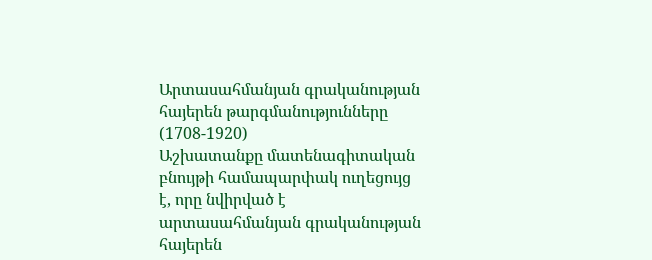Արտասահմանյան գրականության հայերեն թարգմանությունները (1708-1920)
Աշխատանքը մատենագիտական բնույթի համապարփակ ուղեցույց է, որը նվիրված է արտասահմանյան գրականության հայերեն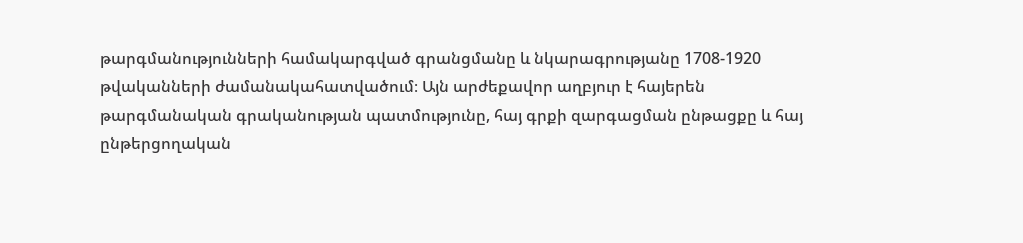թարգմանությունների համակարգված գրանցմանը և նկարագրությանը 1708-1920 թվականների ժամանակահատվածում։ Այն արժեքավոր աղբյուր է հայերեն թարգմանական գրականության պատմությունը, հայ գրքի զարգացման ընթացքը և հայ ընթերցողական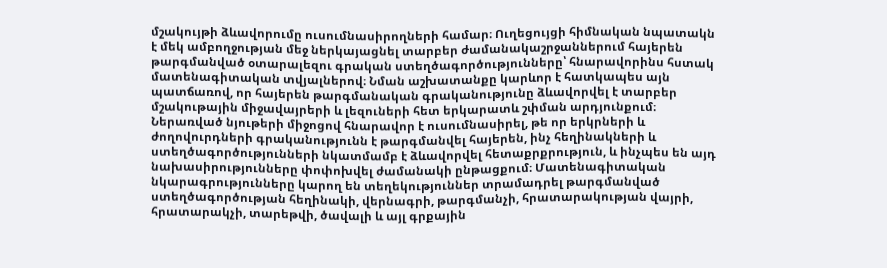մշակույթի ձևավորումը ուսումնասիրողների համար։ Ուղեցույցի հիմնական նպատակն է մեկ ամբողջության մեջ ներկայացնել տարբեր ժամանակաշրջաններում հայերեն թարգմանված օտարալեզու գրական ստեղծագործությունները՝ հնարավորինս հստակ մատենագիտական տվյալներով։ Նման աշխատանքը կարևոր է հատկապես այն պատճառով, որ հայերեն թարգմանական գրականությունը ձևավորվել է տարբեր մշակութային միջավայրերի և լեզուների հետ երկարատև շփման արդյունքում։ Ներառված նյութերի միջոցով հնարավոր է ուսումնասիրել, թե որ երկրների և ժողովուրդների գրականությունն է թարգմանվել հայերեն, ինչ հեղինակների և ստեղծագործությունների նկատմամբ է ձևավորվել հետաքրքրություն, և ինչպես են այդ նախասիրությունները փոփոխվել ժամանակի ընթացքում։ Մատենագիտական նկարագրությունները կարող են տեղեկություններ տրամադրել թարգմանված ստեղծագործության հեղինակի, վերնագրի, թարգմանչի, հրատարակության վայրի, հրատարակչի, տարեթվի, ծավալի և այլ գրքային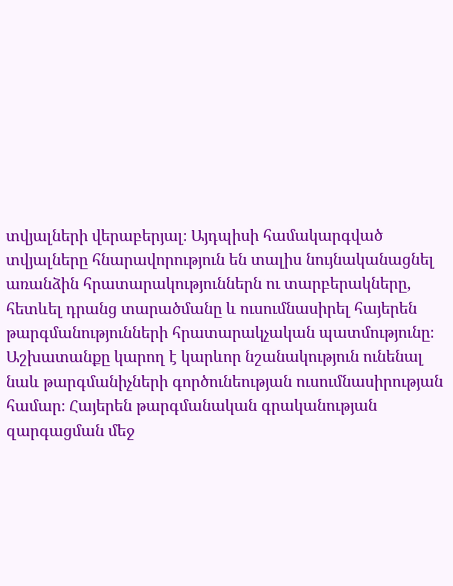տվյալների վերաբերյալ։ Այդպիսի համակարգված տվյալները հնարավորություն են տալիս նույնականացնել առանձին հրատարակություններն ու տարբերակները, հետևել դրանց տարածմանը և ուսումնասիրել հայերեն թարգմանությունների հրատարակչական պատմությունը։ Աշխատանքը կարող է կարևոր նշանակություն ունենալ նաև թարգմանիչների գործունեության ուսումնասիրության համար։ Հայերեն թարգմանական գրականության զարգացման մեջ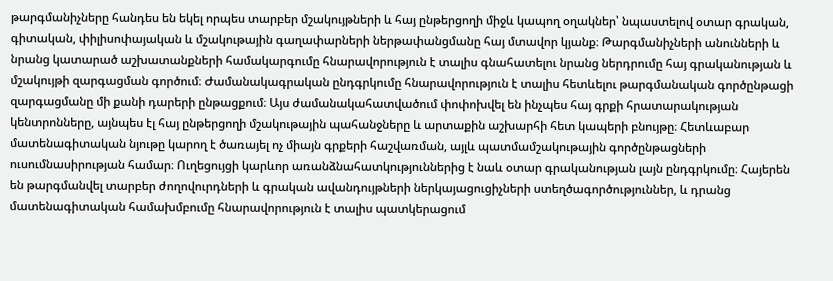թարգմանիչները հանդես են եկել որպես տարբեր մշակույթների և հայ ընթերցողի միջև կապող օղակներ՝ նպաստելով օտար գրական, գիտական, փիլիսոփայական և մշակութային գաղափարների ներթափանցմանը հայ մտավոր կյանք։ Թարգմանիչների անունների և նրանց կատարած աշխատանքների համակարգումը հնարավորություն է տալիս գնահատելու նրանց ներդրումը հայ գրականության և մշակույթի զարգացման գործում։ Ժամանակագրական ընդգրկումը հնարավորություն է տալիս հետևելու թարգմանական գործընթացի զարգացմանը մի քանի դարերի ընթացքում։ Այս ժամանակահատվածում փոփոխվել են ինչպես հայ գրքի հրատարակության կենտրոնները, այնպես էլ հայ ընթերցողի մշակութային պահանջները և արտաքին աշխարհի հետ կապերի բնույթը։ Հետևաբար մատենագիտական նյութը կարող է ծառայել ոչ միայն գրքերի հաշվառման, այլև պատմամշակութային գործընթացների ուսումնասիրության համար։ Ուղեցույցի կարևոր առանձնահատկություններից է նաև օտար գրականության լայն ընդգրկումը։ Հայերեն են թարգմանվել տարբեր ժողովուրդների և գրական ավանդույթների ներկայացուցիչների ստեղծագործություններ, և դրանց մատենագիտական համախմբումը հնարավորություն է տալիս պատկերացում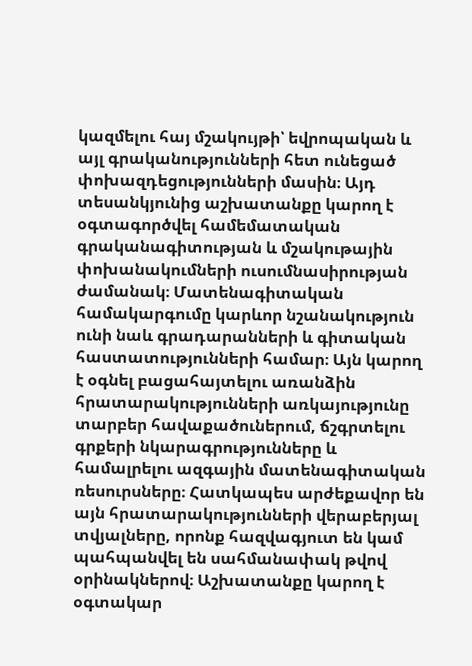կազմելու հայ մշակույթի՝ եվրոպական և այլ գրականությունների հետ ունեցած փոխազդեցությունների մասին։ Այդ տեսանկյունից աշխատանքը կարող է օգտագործվել համեմատական գրականագիտության և մշակութային փոխանակումների ուսումնասիրության ժամանակ։ Մատենագիտական համակարգումը կարևոր նշանակություն ունի նաև գրադարանների և գիտական հաստատությունների համար։ Այն կարող է օգնել բացահայտելու առանձին հրատարակությունների առկայությունը տարբեր հավաքածուներում, ճշգրտելու գրքերի նկարագրությունները և համալրելու ազգային մատենագիտական ռեսուրսները։ Հատկապես արժեքավոր են այն հրատարակությունների վերաբերյալ տվյալները, որոնք հազվագյուտ են կամ պահպանվել են սահմանափակ թվով օրինակներով։ Աշխատանքը կարող է օգտակար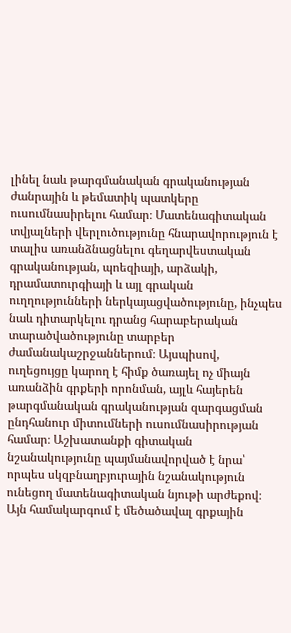լինել նաև թարգմանական գրականության ժանրային և թեմատիկ պատկերը ուսումնասիրելու համար։ Մատենագիտական տվյալների վերլուծությունը հնարավորություն է տալիս առանձնացնելու գեղարվեստական գրականության, պոեզիայի, արձակի, դրամատուրգիայի և այլ գրական ուղղությունների ներկայացվածությունը, ինչպես նաև դիտարկելու դրանց հարաբերական տարածվածությունը տարբեր ժամանակաշրջաններում։ Այսպիսով, ուղեցույցը կարող է հիմք ծառայել ոչ միայն առանձին գրքերի որոնման, այլև հայերեն թարգմանական գրականության զարգացման ընդհանուր միտումների ուսումնասիրության համար։ Աշխատանքի գիտական նշանակությունը պայմանավորված է նրա՝ որպես սկզբնաղբյուրային նշանակություն ունեցող մատենագիտական նյութի արժեքով։ Այն համակարգում է մեծածավալ գրքային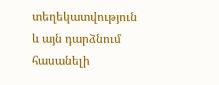տեղեկատվություն և այն դարձնում հասանելի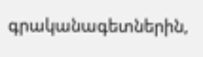գրականագետներին,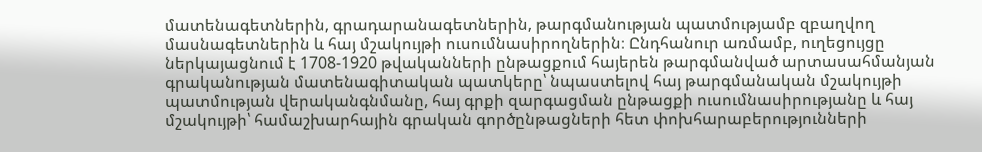մատենագետներին, գրադարանագետներին, թարգմանության պատմությամբ զբաղվող մասնագետներին և հայ մշակույթի ուսումնասիրողներին։ Ընդհանուր առմամբ, ուղեցույցը ներկայացնում է 1708-1920 թվականների ընթացքում հայերեն թարգմանված արտասահմանյան գրականության մատենագիտական պատկերը՝ նպաստելով հայ թարգմանական մշակույթի պատմության վերականգնմանը, հայ գրքի զարգացման ընթացքի ուսումնասիրությանը և հայ մշակույթի՝ համաշխարհային գրական գործընթացների հետ փոխհարաբերությունների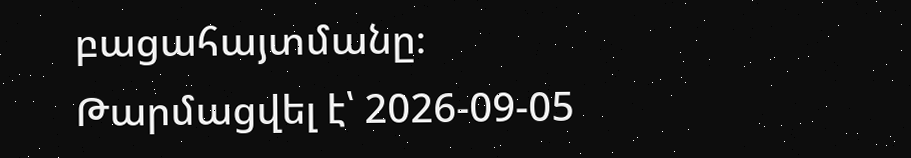բացահայտմանը։
Թարմացվել է՝ 2026-09-05